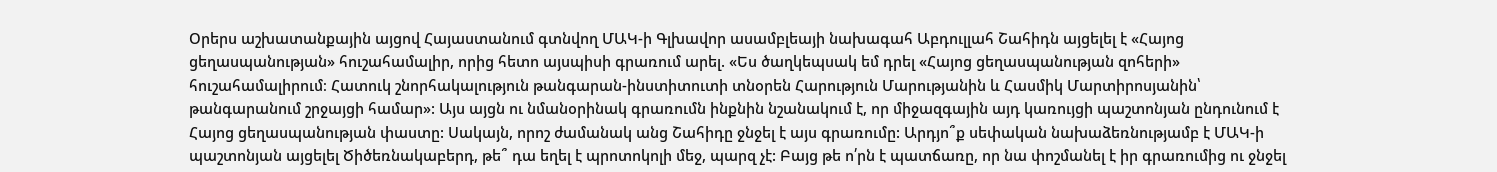Օրերս աշխատանքային այցով Հայաստանում գտնվող ՄԱԿ-ի Գլխավոր ասամբլեայի նախագահ Աբդուլլահ Շահիդն այցելել է «Հայոց ցեղասպանության» հուշահամալիր, որից հետո այսպիսի գրառում արել. «Ես ծաղկեպսակ եմ դրել «Հայոց ցեղասպանության զոհերի» հուշահամալիրում։ Հատուկ շնորհակալություն թանգարան-ինստիտուտի տնօրեն Հարություն Մարությանին և Հասմիկ Մարտիրոսյանին՝ թանգարանում շրջայցի համար»: Այս այցն ու նմանօրինակ գրառումն ինքնին նշանակում է, որ միջազգային այդ կառույցի պաշտոնյան ընդունում է Հայոց ցեղասպանության փաստը: Սակայն, որոշ ժամանակ անց Շահիդը ջնջել է այս գրառումը: Արդյո՞ք սեփական նախաձեռնությամբ է ՄԱԿ-ի պաշտոնյան այցելել Ծիծեռնակաբերդ, թե՞ դա եղել է պրոտոկոլի մեջ, պարզ չէ: Բայց թե ո՛րն է պատճառը, որ նա փոշմանել է իր գրառումից ու ջնջել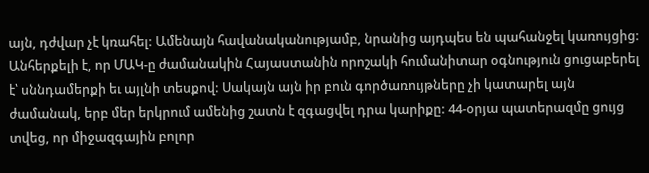այն, դժվար չէ կռահել: Ամենայն հավանականությամբ, նրանից այդպես են պահանջել կառույցից: Անհերքելի է, որ ՄԱԿ-ը ժամանակին Հայաստանին որոշակի հումանիտար օգնություն ցուցաբերել է՝ սննդամերքի եւ այլնի տեսքով: Սակայն այն իր բուն գործառույթները չի կատարել այն ժամանակ, երբ մեր երկրում ամենից շատն է զգացվել դրա կարիքը: 44-օրյա պատերազմը ցույց տվեց, որ միջազգային բոլոր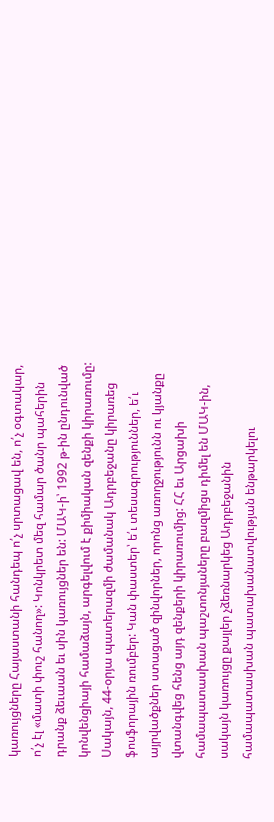կառույցները Հայաստանի հանդեպ ո՛չ սրտացավ են, ո՛չ օգտակար, ո՛չ էլ «մատի փուշ հանող»: Կոնկրետ մեզ համար ծանր պահերին դրանք ձեւաան եւ սին կառույցներ են: ՄԱԿ-ի՝ 1992 թ-ին ընդունված կոնվենցիայի համաձայն, արգելվում է քիմիական զենքի կիրառումը: Սակայն, 44-օրյա պատերազմի ժամանակ Ադրբեջանը կիրառեց ֆոսֆորային ռումբեր: Կան փաստեր՝ ե՛ւ տեսագրություններ, ե՛ւ այրվածքներ ստացած զինվորներ, որոնց առողջությունն ու կյանքը վտանգվեց հենց այդ զենքերի կիրառումից: ՀՀ եւ Արցախի համապատասխան պաշտոնյաները բազմիցս դիմել են ՄԱԿ-ին, սակայն կառույցը քայլեր չձեռնարկեց Ադրբեջանին համապատասխան պատախանատվության ենթարկելու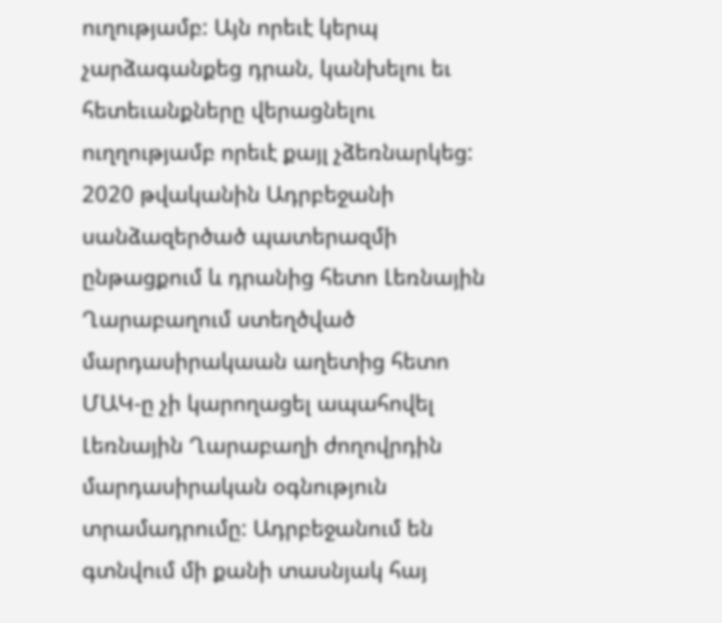ուղությամբ: Այն որեւէ կերպ չարձագանքեց դրան, կանխելու եւ հետեւանքները վերացնելու ուղղությամբ որեւէ քայլ չձեռնարկեց: 2020 թվականին Ադրբեջանի սանձազերծած պատերազմի ընթացքում և դրանից հետո Լեռնային Ղարաբաղում ստեղծված մարդասիրակաան աղետից հետո ՄԱԿ-ը չի կարողացել ապահովել Լեռնային Ղարաբաղի ժողովրդին մարդասիրական օգնություն տրամադրումը: Ադրբեջանում են գտնվում մի քանի տասնյակ հայ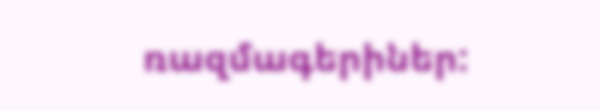ռազմագերիներ: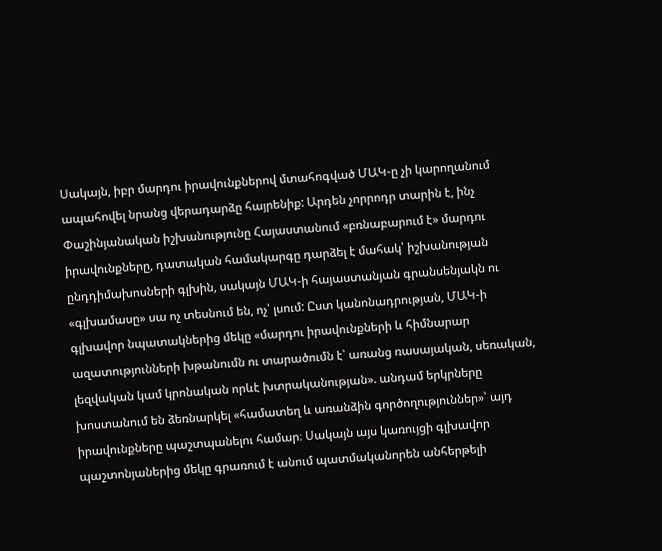Սակայն, իբր մարդու իրավունքներով մտահոգված ՄԱԿ-ը չի կարողանում ապահովել նրանց վերադարձը հայրենիք: Արդեն չորրոդր տարին է, ինչ Փաշինյանական իշխանությունը Հայաստանում «բռնաբարում է» մարդու իրավունքները, դատական համակարգը դարձել է մահակ՝ իշխանության ընդդիմախոսների գլխին, սակայն ՄԱԿ-ի հայաստանյան գրանսենյակն ու «գլխամասը» սա ոչ տեսնում են, ոչ՝ լսում: Ըստ կանոնադրության, ՄԱԿ-ի գլխավոր նպատակներից մեկը «մարդու իրավունքների և հիմնարար ազատությունների խթանումն ու տարածումն է՝ առանց ռասայական, սեռական, լեզվական կամ կրոնական որևէ խտրականության». անդամ երկրները խոստանում են ձեռնարկել «համատեղ և առանձին գործողություններ»՝ այդ իրավունքները պաշտպանելու համար։ Սակայն այս կառույցի գլխավոր պաշտոնյաներից մեկը գրառում է անում պատմականորեն անհերթելի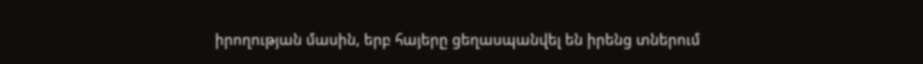իրողության մասին, երբ հայերը ցեղասպանվել են իրենց տներում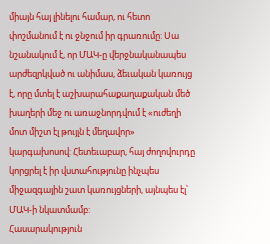միայն հայ լինելու համար, ու հետո փոշմանում է ու ջնջում իր գրառումը: Սա նշանակում է, որ ՄԱԿ-ը վերջնականապես արժեզրկված ու անիմաս, ձեւական կառույց է, որը մտել է աշխարահաքաղաքական մեծ խաղերի մեջ ու առաջնորդվում է «ուժեղի մոտ միշտ էլ թույլն է մեղավոր» կարգախոսով: Հետեւաբար, հայ ժողովուրդը կորցրել է իր վստահությունը ինչպես միջազգային շատ կառույցների, այնպես էլ՝ ՄԱԿ-ի նկատմամբ:
Հասարակություն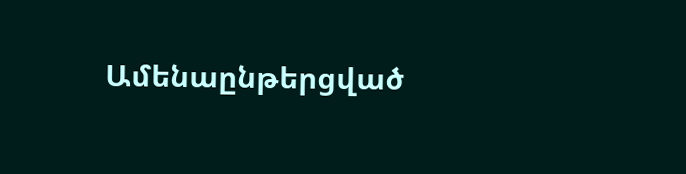Ամենաընթերցված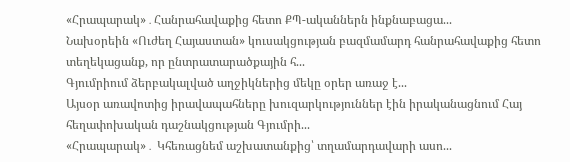«Հրապարակ»․Հանրահավաքից հետո ՔՊ-ականներն ինքնաբացա...
Նախօրեին «Ուժեղ Հայաստան» կուսակցության բազմամարդ հանրահավաքից հետո տեղեկացանք, որ ընտրատարածքային հ...
Գյումրիում ձերբակալված աղջիկներից մեկը օրեր առաջ է...
Այսօր առավոտից իրավապահները խուզարկություններ էին իրականացնում Հայ հեղափոխական դաշնակցության Գյումրի...
«Հրապարակ»․ Կհեռացնեմ աշխատանքից՝ տղամարդավարի ասո...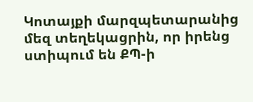Կոտայքի մարզպետարանից մեզ տեղեկացրին, որ իրենց ստիպում են ՔՊ-ի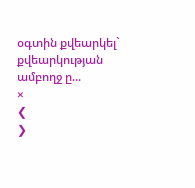օգտին քվեարկել` քվեարկության ամբողջ ը...
×
❮
❯